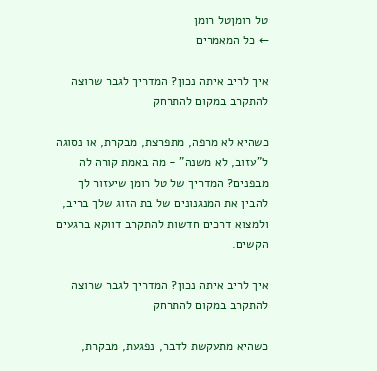טל רומןטל רומן
← כל המאמרים

איך לריב איתה נכון? המדריך לגבר שרוצה להתקרב במקום להתרחק

כשהיא לא מרפה, מתפרצת, מבקרת, או נסוגה ל"עזוב, לא משנה" - מה באמת קורה לה מבפנים? המדריך של טל רומן שיעזור לך להבין את המנגנונים של בת הזוג שלך בריב, ולמצוא דרכים חדשות להתקרב דווקא ברגעים הקשים.

איך לריב איתה נכון? המדריך לגבר שרוצה להתקרב במקום להתרחק

כשהיא מתעקשת לדבר, נפגעת, מבקרת,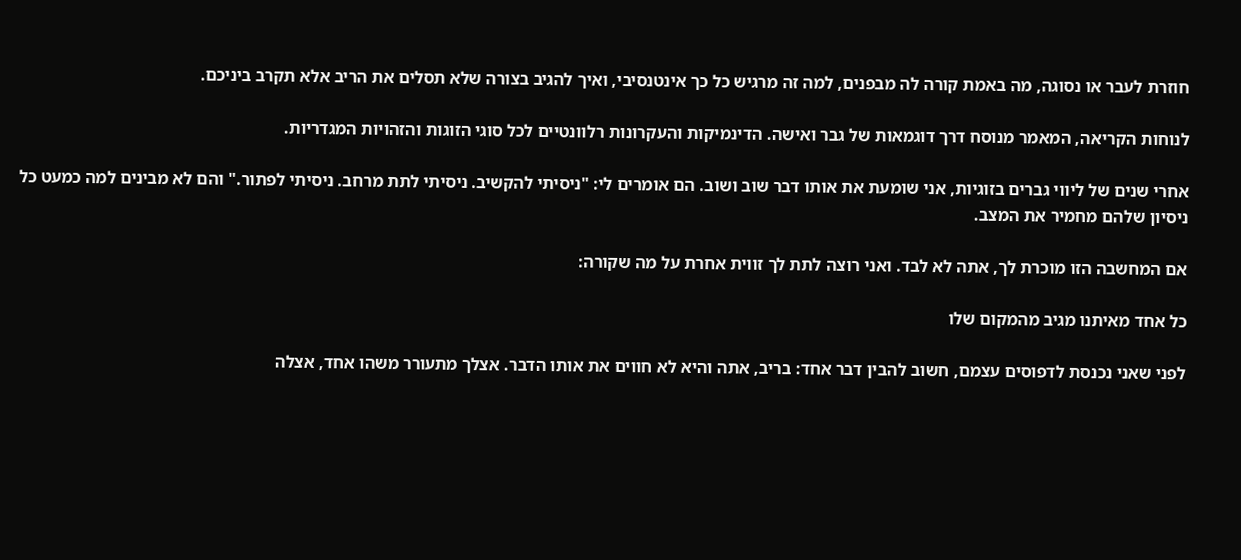חוזרת לעבר או נסוגה, מה באמת קורה לה מבפנים, למה זה מרגיש כל כך אינטנסיבי, ואיך להגיב בצורה שלא תסלים את הריב אלא תקרב ביניכם.

לנוחות הקריאה, המאמר מנוסח דרך דוגמאות של גבר ואישה. הדינמיקות והעקרונות רלוונטיים לכל סוגי הזוגות והזהויות המגדריות.

אחרי שנים של ליווי גברים בזוגיות, אני שומעת את אותו דבר שוב ושוב. הם אומרים לי: "ניסיתי להקשיב. ניסיתי לתת מרחב. ניסיתי לפתור." והם לא מבינים למה כמעט כל ניסיון שלהם מחמיר את המצב.

אם המחשבה הזו מוכרת לך, אתה לא לבד. ואני רוצה לתת לך זווית אחרת על מה שקורה:

כל אחד מאיתנו מגיב מהמקום שלו

לפני שאני נכנסת לדפוסים עצמם, חשוב להבין דבר אחד: בריב, אתה והיא לא חווים את אותו הדבר. אצלך מתעורר משהו אחד, אצלה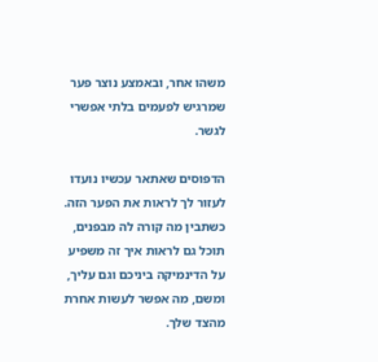משהו אחר, ובאמצע נוצר פער שמרגיש לפעמים בלתי אפשרי לגשר.

הדפוסים שאתאר עכשיו נועדו לעזור לך לראות את הפער הזה. כשתבין מה קורה לה מבפנים, תוכל גם לראות איך זה משפיע על הדינמיקה ביניכם וגם עליך, ומשם, מה אפשר לעשות אחרת מהצד שלך.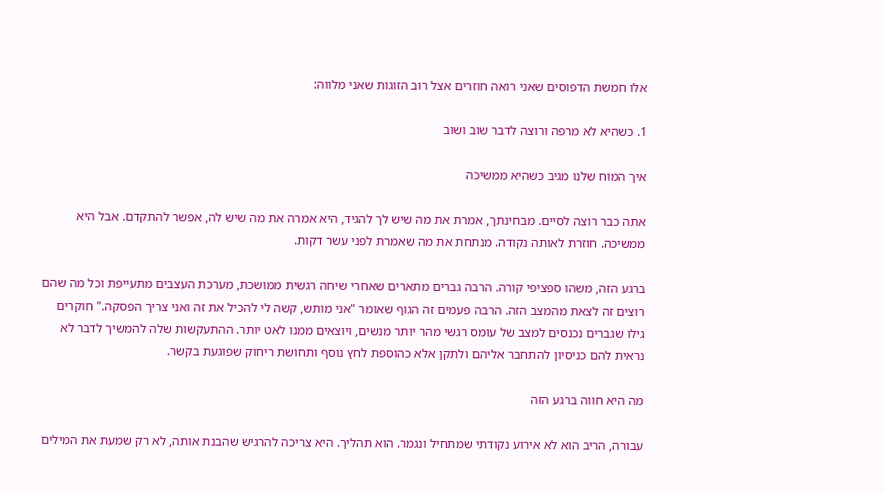אלו חמשת הדפוסים שאני רואה חוזרים אצל רוב הזוגות שאני מלווה:

1. כשהיא לא מרפה ורוצה לדבר שוב ושוב

איך המוח שלנו מגיב כשהיא ממשיכה

אתה כבר רוצה לסיים. מבחינתך, אמרת את מה שיש לך להגיד, היא אמרה את מה שיש לה, אפשר להתקדם. אבל היא ממשיכה. חוזרת לאותה נקודה. מנתחת את מה שאמרת לפני עשר דקות.

ברגע הזה, משהו ספציפי קורה. הרבה גברים מתארים שאחרי שיחה רגשית ממושכת, מערכת העצבים מתעייפת וכל מה שהם רוצים זה לצאת מהמצב הזה. הרבה פעמים זה הגוף שאומר "אני מותש, קשה לי להכיל את זה ואני צריך הפסקה." חוקרים גילו שגברים נכנסים למצב של עומס רגשי מהר יותר מנשים, ויוצאים ממנו לאט יותר. ההתעקשות שלה להמשיך לדבר לא נראית להם כניסיון להתחבר אליהם ולתקן אלא כהוספת לחץ נוסף ותחושת ריחוק שפוגעת בקשר.

מה היא חווה ברגע הזה

עבורה, הריב הוא לא אירוע נקודתי שמתחיל ונגמר. הוא תהליך. היא צריכה להרגיש שהבנת אותה, לא רק שמעת את המילים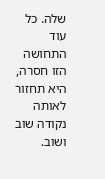שלה. כל עוד התחושה הזו חסרה, היא תחזור לאותה נקודה שוב ושוב.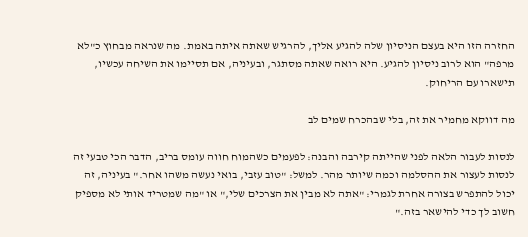החזרה הזו היא בעצם הניסיון שלה להגיע אליך, להרגיש שאתה איתה באמת. מה שנראה מבחוץ כ"לא מרפה" הוא לרוב ניסיון להגיע. היא רואה שאתה מסתגר, ובעיניה, אם תסיימו את השיחה עכשיו, תישארו עם הריחוק.

מה דווקא מחמיר את זה, בלי שבהכרח שמים לב

לנסות לעבור הלאה לפני שהייתה קירבה והבנה: לפעמים כשהמוח חווה עומס בריב, הדבר הכי טבעי זה לנסות לעצור את ההסלמה וכמה שיותר מהר. למשל: "טוב עזבי, בואי נעשה משהו אחר." בעיניה, זה יכול להתפרש בצורה אחרת לגמרי: "אתה לא מבין את הצרכים שלי," או "מה שמטריד אותי לא מספיק חשוב לך כדי להישאר בזה."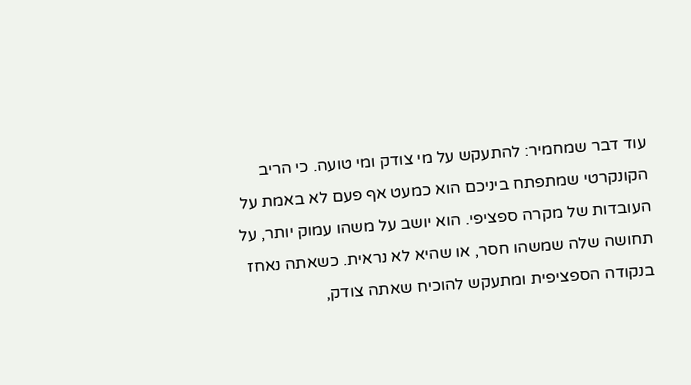עוד דבר שמחמיר: להתעקש על מי צודק ומי טועה. כי הריב הקונקרטי שמתפתח ביניכם הוא כמעט אף פעם לא באמת על העובדות של מקרה ספציפי. הוא יושב על משהו עמוק יותר, על תחושה שלה שמשהו חסר, או שהיא לא נראית. כשאתה נאחז בנקודה הספציפית ומתעקש להוכיח שאתה צודק,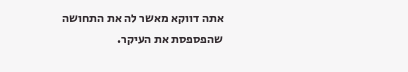אתה דווקא מאשר לה את התחושה שהפספסת את העיקר.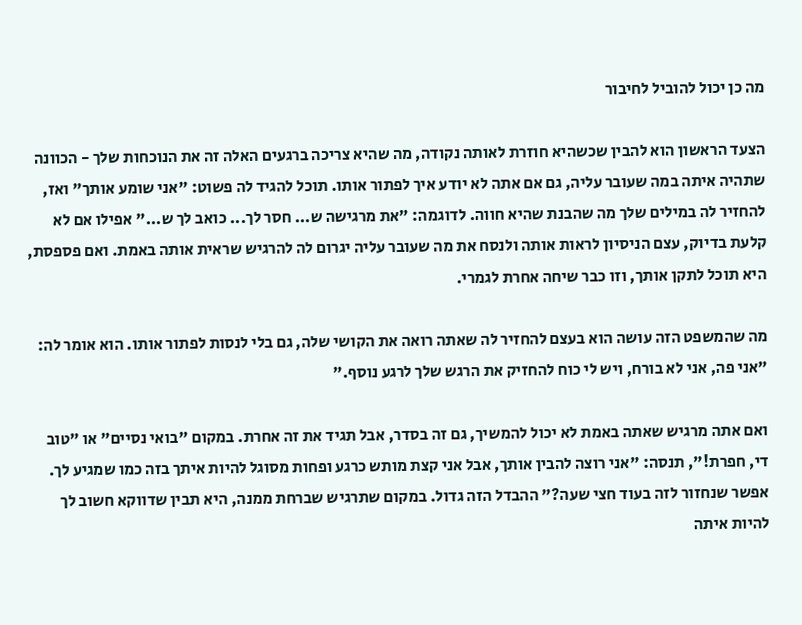מה כן יכול להוביל לחיבור

הצעד הראשון הוא להבין שכשהיא חוזרת לאותה נקודה, מה שהיא צריכה ברגעים האלה זה את הנוכחות שלך - הכוונה שתהיה איתה במה שעובר עליה, גם אם אתה לא יודע איך לפתור אותו. תוכל להגיד לה פשוט: "אני שומע אותך" ואז, להחזיר לה במילים שלך מה שהבנת שהיא חווה. לדוגמה: "את מרגישה ש... חסר לך... כואב לך ש..." אפילו אם לא קלעת בדיוק, עצם הניסיון לראות אותה ולנסח את מה שעובר עליה יגרום לה להרגיש שראית אותה באמת. ואם פספסת, היא תוכל לתקן אותך, וזו כבר שיחה אחרת לגמרי.

מה שהמשפט הזה עושה הוא בעצם להחזיר לה שאתה רואה את הקושי שלה, גם בלי לנסות לפתור אותו. הוא אומר לה: "אני פה, אני לא בורח, ויש לי כוח להחזיק את הרגש שלך לרגע נוסף."

ואם אתה מרגיש שאתה באמת לא יכול להמשיך, גם זה בסדר, אבל תגיד את זה אחרת. במקום "בואי נסיים" או "טוב די, חפרת!", תנסה: "אני רוצה להבין אותך, אבל אני קצת מותש כרגע ופחות מסוגל להיות איתך בזה כמו שמגיע לך. אפשר שנחזור לזה בעוד חצי שעה?" ההבדל הזה גדול. במקום שתרגיש שברחת ממנה, היא תבין שדווקא חשוב לך להיות איתה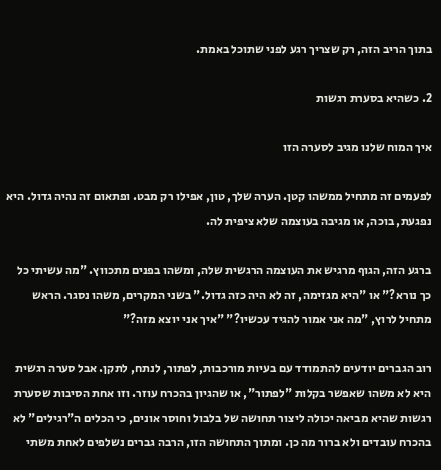בתוך הריב הזה, רק שצריך רגע לפני שתוכל באמת.

2. כשהיא בסערת רגשות

איך המוח שלנו מגיב לסערה הזו

לפעמים זה מתחיל ממשהו קטן. הערה שלך, טון, אפילו רק מבט. ופתאום זה נהיה גדול. היא נפגעת, בוכה, או מגיבה בעוצמה שלא ציפית לה.

ברגע הזה, הגוף מרגיש את העוצמה הרגשית שלה, ומשהו בפנים מתכווץ. "מה עשיתי כל כך נורא?" או "היא מגזימה, זה לא היה כזה גדול." בשני המקרים, משהו נסגר. הראש מתחיל לרוץ, "מה אני אמור להגיד עכשיו?" "איך אני יוצא מזה?"

רוב הגברים יודעים להתמודד עם בעיות מורכבות, לפתור, לנתח, לתקן. אבל סערה רגשית היא לא משהו שאפשר בקלות "לפתור", או שהגיון בהכרח עוזר. וזו אחת הסיבות שסערת רגשות שהיא מביאה יכולה ליצור תחושה של בלבול וחוסר אונים, כי הכלים ה"רגילים" לא בהכרח עובדים ולא ברור מה כן. ומתוך התחושה הזו, הרבה גברים נשלפים לאחת משתי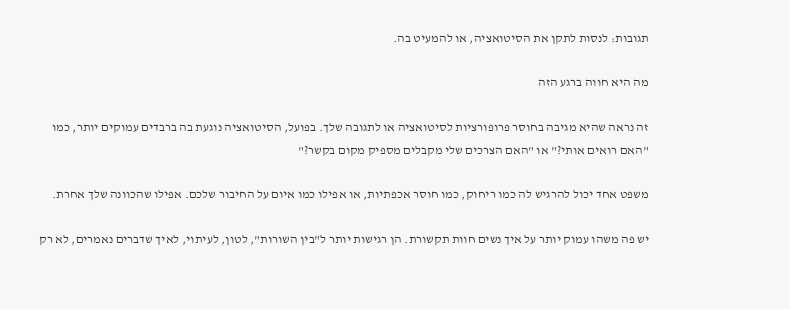תגובות: לנסות לתקן את הסיטואציה, או להמעיט בה.

מה היא חווה ברגע הזה

זה נראה שהיא מגיבה בחוסר פרופורציות לסיטואציה או לתגובה שלך. בפועל, הסיטואציה נוגעת בה ברבדים עמוקים יותר, כמו "האם רואים אותי?" או "האם הצרכים שלי מקבלים מספיק מקום בקשר?"

משפט אחד יכול להרגיש לה כמו ריחוק, כמו חוסר אכפתיות, או אפילו כמו איום על החיבור שלכם. אפילו שהכוונה שלך אחרת.

יש פה משהו עמוק יותר על איך נשים חוות תקשורת. הן רגישות יותר ל"בין השורות", לטון, לעיתוי, לאיך שדברים נאמרים, לא רק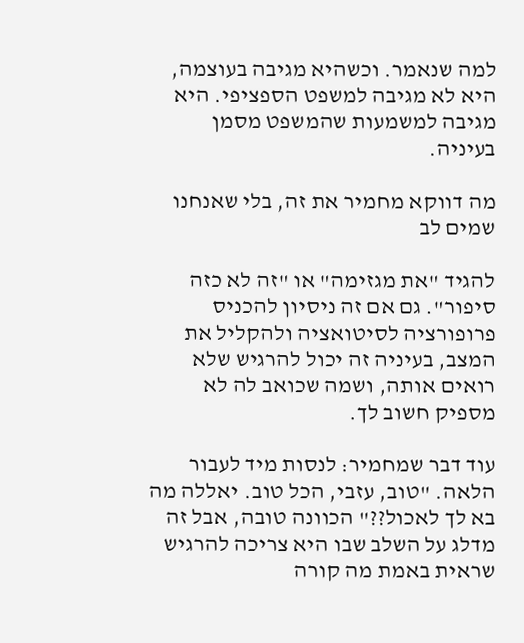למה שנאמר. וכשהיא מגיבה בעוצמה, היא לא מגיבה למשפט הספציפי. היא מגיבה למשמעות שהמשפט מסמן בעיניה.

מה דווקא מחמיר את זה, בלי שאנחנו שמים לב

להגיד "את מגזימה" או "זה לא כזה סיפור". גם אם זה ניסיון להכניס פרופורציה לסיטואציה ולהקליל את המצב, בעיניה זה יכול להרגיש שלא רואים אותה, ושמה שכואב לה לא מספיק חשוב לך.

עוד דבר שמחמיר: לנסות מיד לעבור הלאה. "טוב, עזבי, הכל טוב. יאללה מה בא לך לאכול??" הכוונה טובה, אבל זה מדלג על השלב שבו היא צריכה להרגיש שראית באמת מה קורה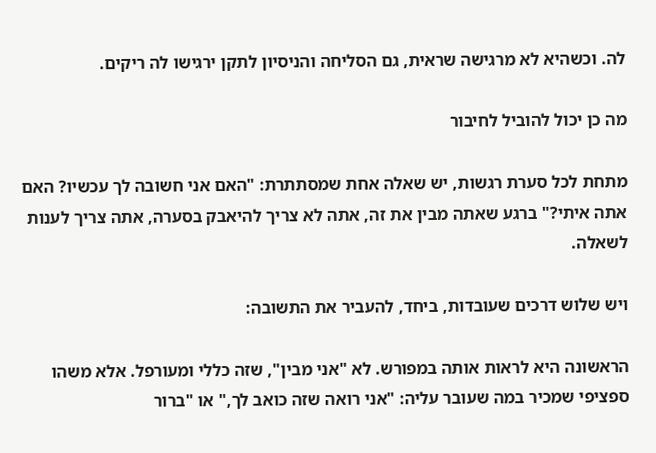לה. וכשהיא לא מרגישה שראית, גם הסליחה והניסיון לתקן ירגישו לה ריקים.

מה כן יכול להוביל לחיבור

מתחת לכל סערת רגשות, יש שאלה אחת שמסתתרת: "האם אני חשובה לך עכשיו? האם אתה איתי?" ברגע שאתה מבין את זה, אתה לא צריך להיאבק בסערה, אתה צריך לענות לשאלה.

ויש שלוש דרכים שעובדות, ביחד, להעביר את התשובה:

הראשונה היא לראות אותה במפורש. לא "אני מבין", שזה כללי ומעורפל. אלא משהו ספציפי שמכיר במה שעובר עליה: "אני רואה שזה כואב לך," או "ברור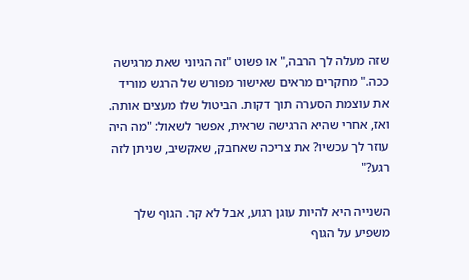שזה מעלה לך הרבה," או פשוט "זה הגיוני שאת מרגישה ככה." מחקרים מראים שאישור מפורש של הרגש מוריד את עוצמת הסערה תוך דקות. הביטול שלו מעצים אותה. ואז, אחרי שהיא הרגישה שראית, אפשר לשאול: "מה היה עוזר לך עכשיו? את צריכה שאחבק, שאקשיב, שניתן לזה רגע?"

השנייה היא להיות עוגן רגוע, אבל לא קר. הגוף שלך משפיע על הגוף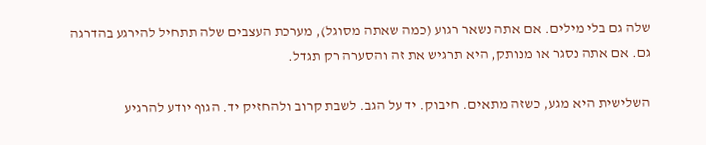שלה גם בלי מילים. אם אתה נשאר רגוע (כמה שאתה מסוגל), מערכת העצבים שלה תתחיל להירגע בהדרגה גם. אם אתה נסגר או מנותק, היא תרגיש את זה והסערה רק תגדל.

השלישית היא מגע, כשזה מתאים. חיבוק. יד על הגב. לשבת קרוב ולהחזיק יד. הגוף יודע להרגיע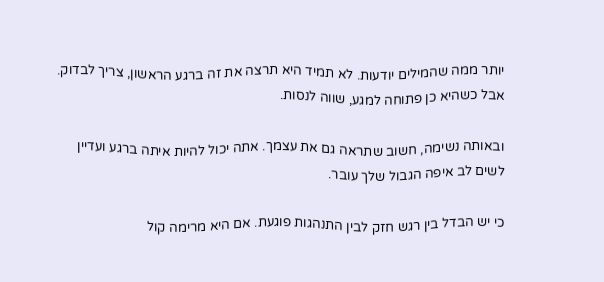יותר ממה שהמילים יודעות. לא תמיד היא תרצה את זה ברגע הראשון, צריך לבדוק. אבל כשהיא כן פתוחה למגע, שווה לנסות.

ובאותה נשימה, חשוב שתראה גם את עצמך. אתה יכול להיות איתה ברגע ועדיין לשים לב איפה הגבול שלך עובר.

כי יש הבדל בין רגש חזק לבין התנהגות פוגעת. אם היא מרימה קול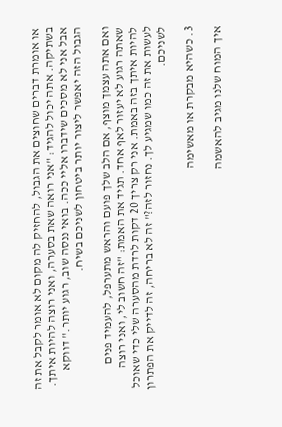או אומרת דברים שחוצים את הגבול, להחזיק לה מקום לא אומר לקבל את זה בשתיקה. אתה יכול להגיד: "אני רואה שאת בסערה, ואני רוצה להיות איתך. אבל אני לא מסכים שידברו אליי ככה. בואי ננסה שוב, רגוע יותר." דווקא הגבול הזה יאפשר ליצור יותר ביטחון לשניכם בשיח.

ואם אתה עצמך מוצף, אם הלב שלך פועם והראש מתערפל, להעמיד פנים שאתה רגוע לא יעזור לאף אחד. תגיד את האמת: "זה חשוב לי, ואני רוצה להיות איתך בזה באמת. אני רק צריך 20 דקות לרדת מהסערה שלי כדי שאוכל לעשות את זה כמו שמגיע לך. נחזור לזה?" זה לא בריחה, זה לדייק את הפתרון לשניכם.

3. כשהיא מבקרת או מאשימה

איך המוח שלנו מגיב להאשמה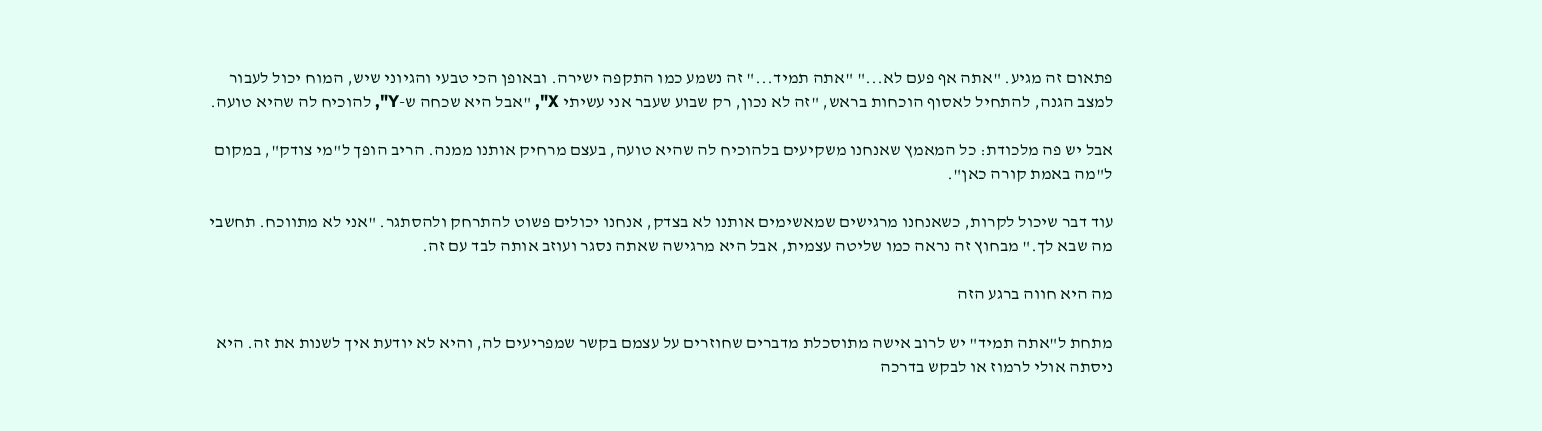פתאום זה מגיע. "אתה אף פעם לא..." "אתה תמיד..." זה נשמע כמו התקפה ישירה. ובאופן הכי טבעי והגיוני שיש, המוח יכול לעבור למצב הגנה, להתחיל לאסוף הוכחות בראש, "זה לא נכון, רק שבוע שעבר אני עשיתי X", "אבל היא שכחה ש-Y", להוכיח לה שהיא טועה.

אבל יש פה מלכודת: כל המאמץ שאנחנו משקיעים בלהוכיח לה שהיא טועה, בעצם מרחיק אותנו ממנה. הריב הופך ל"מי צודק", במקום ל"מה באמת קורה כאן".

עוד דבר שיכול לקרות, כשאנחנו מרגישים שמאשימים אותנו לא בצדק, אנחנו יכולים פשוט להתרחק ולהסתגר. "אני לא מתווכח. תחשבי מה שבא לך." מבחוץ זה נראה כמו שליטה עצמית, אבל היא מרגישה שאתה נסגר ועוזב אותה לבד עם זה.

מה היא חווה ברגע הזה

מתחת ל"אתה תמיד" יש לרוב אישה מתוסכלת מדברים שחוזרים על עצמם בקשר שמפריעים לה, והיא לא יודעת איך לשנות את זה. היא ניסתה אולי לרמוז או לבקש בדרכה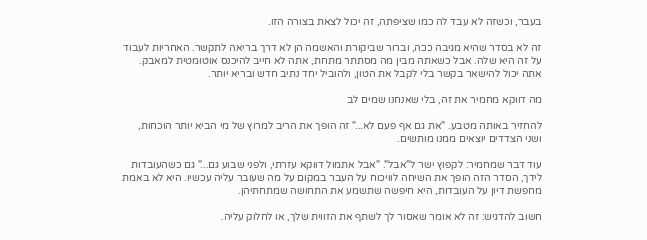בעבר, וכשזה לא עבד לה כמו שציפתה, זה יכול לצאת בצורה הזו.

זה לא בסדר שהיא מגיבה ככה, וברור שביקורת והאשמה הן לא דרך בריאה לתקשר. האחריות לעבוד על זה היא שלה. אבל כשאתה מבין מה מסתתר מתחת, אתה לא חייב להיכנס אוטומטית למאבק. אתה יכול להישאר בקשר בלי לקבל את הטון, ולהוביל יחד נתיב חדש ובריא יותר.

מה דווקא מחמיר את זה, בלי שאנחנו שמים לב

להחזיר באותה מטבע. "את גם אף פעם לא..." זה הופך את הריב למרוץ של מי הביא יותר הוכחות, ושני הצדדים יוצאים ממנו מותשים.

עוד דבר שמחמיר: לקפוץ ישר ל"אבל". "אבל אתמול דווקא עזרתי, ולפני שבוע גם..." גם כשהעובדות לידך, הסדר הזה הופך את השיחה לוויכוח על העבר במקום על מה שעובר עליה עכשיו. היא לא באמת מחפשת דיון על העובדות, היא חיפשה שתשמע את התחושה שמתחתיהן.

חשוב להדגיש: זה לא אומר שאסור לך לשתף את הזווית שלך, או לחלוק עליה.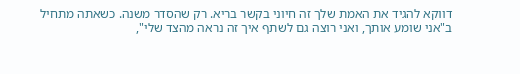דווקא להגיד את האמת שלך זה חיוני בקשר בריא. רק שהסדר משנה. כשאתה מתחיל ב"אני שומע אותך, ואני רוצה גם לשתף איך זה נראה מהצד שלי",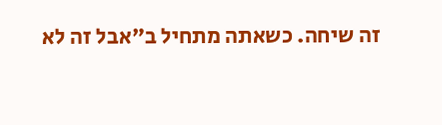זה שיחה. כשאתה מתחיל ב"אבל זה לא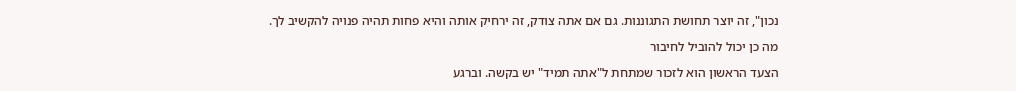נכון", זה יוצר תחושת התגוננות. גם אם אתה צודק, זה ירחיק אותה והיא פחות תהיה פנויה להקשיב לך.

מה כן יכול להוביל לחיבור

הצעד הראשון הוא לזכור שמתחת ל"אתה תמיד" יש בקשה. וברגע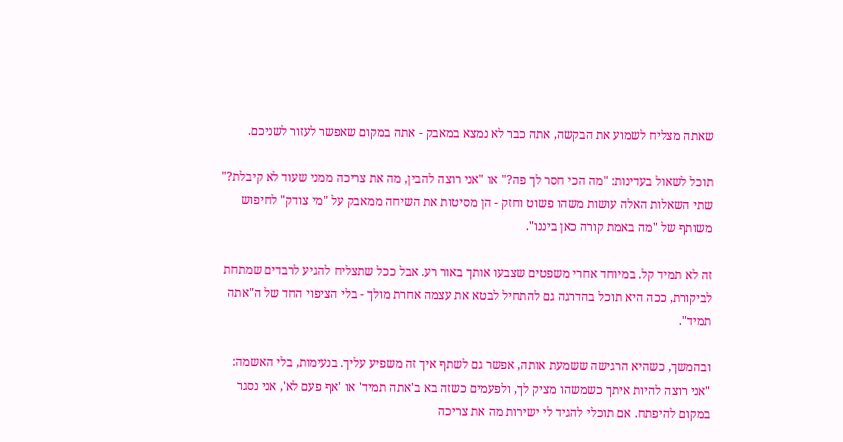שאתה מצליח לשמוע את הבקשה, אתה כבר לא נמצא במאבק - אתה במקום שאפשר לעזור לשניכם.

תוכל לשאול בעדינות: "מה הכי חסר לך פה?" או "אני רוצה להבין, מה את צריכה ממני שעוד לא קיבלת?" שתי השאלות האלה עושות משהו פשוט וחזק - הן מסיטות את השיחה ממאבק על "מי צודק" לחיפוש משותף של "מה באמת קורה כאן ביננו".

זה לא תמיד קל. במיוחד אחרי משפטים שצבעו אותך באור רע. אבל ככל שתצליח להגיע לרבדים שמתחת לביקורת, ככה היא תוכל בהדרגה גם להתחיל לבטא את עצמה אחרת מולך - בלי הציפוי החד של ה"אתה תמיד".

ובהמשך, כשהיא הרגישה ששמעת אותה, אפשר גם לשתף איך זה משפיע עליך. בנעימות, בלי האשמה: "אני רוצה להיות איתך כשמשהו מציק לך, ולפעמים כשזה בא ב'אתה תמיד' או 'אף פעם לא', אני נסגר במקום להיפתח. אם תוכלי להגיד לי ישירות מה את צריכה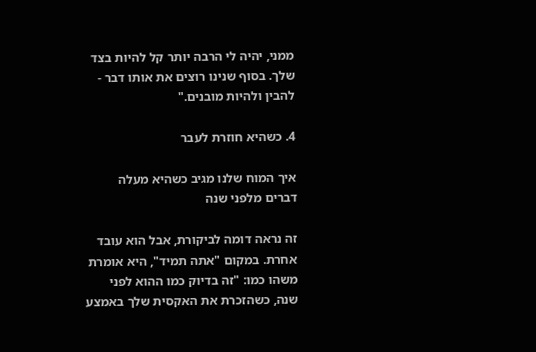ממני, יהיה לי הרבה יותר קל להיות בצד שלך. בסוף שנינו רוצים את אותו דבר - להבין ולהיות מובנים."

4. כשהיא חוזרת לעבר

איך המוח שלנו מגיב כשהיא מעלה דברים מלפני שנה

זה נראה דומה לביקורת, אבל הוא עובד אחרת. במקום "אתה תמיד", היא אומרת משהו כמו: "זה בדיוק כמו ההוא לפני שנה, כשהזכרת את האקסית שלך באמצע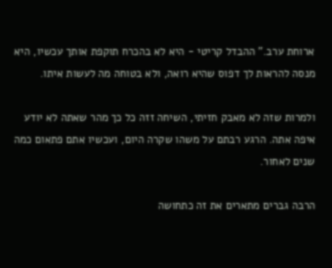ארוחת ערב." ההבדל קריטי - היא לא בהכרח תוקפת אותך עכשיו, היא מנסה להראות לך דפוס שהיא רואה, ולא בטוחה מה לעשות איתו.

ולמרות שזה לא מאבק חזיתי, השיחה זזה כל כך מהר שאתה לא יודע איפה אתה. הרגע רבתם על משהו שקרה היום, ועכשיו אתם פתאום כמה שנים לאחור.

הרבה גברים מתארים את זה כתחושה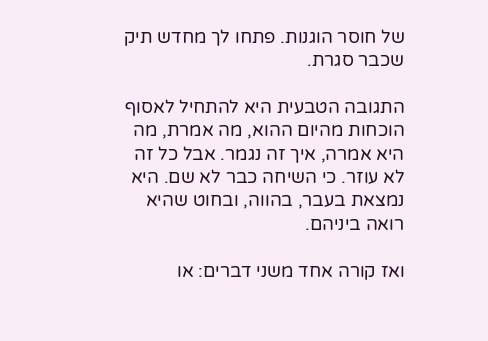של חוסר הוגנות. פתחו לך מחדש תיק שכבר סגרת.

התגובה הטבעית היא להתחיל לאסוף הוכחות מהיום ההוא, מה אמרת, מה היא אמרה, איך זה נגמר. אבל כל זה לא עוזר. כי השיחה כבר לא שם. היא נמצאת בעבר, בהווה, ובחוט שהיא רואה ביניהם.

ואז קורה אחד משני דברים: או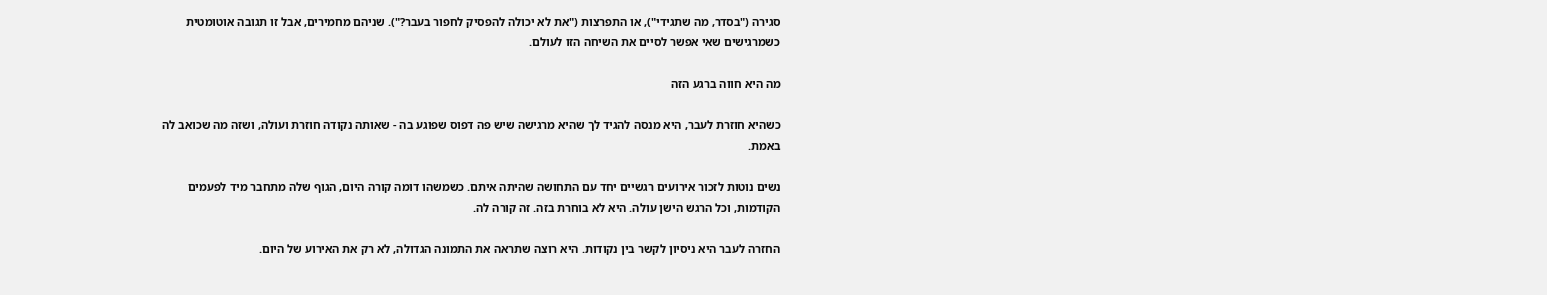סגירה ("בסדר, מה שתגידי"), או התפרצות ("את לא יכולה להפסיק לחפור בעבר?"). שניהם מחמירים, אבל זו תגובה אוטומטית כשמרגישים שאי אפשר לסיים את השיחה הזו לעולם.

מה היא חווה ברגע הזה

כשהיא חוזרת לעבר, היא מנסה להגיד לך שהיא מרגישה שיש פה דפוס שפוגע בה - שאותה נקודה חוזרת ועולה, ושזה מה שכואב לה באמת.

נשים נוטות לזכור אירועים רגשיים יחד עם התחושה שהיתה איתם. כשמשהו דומה קורה היום, הגוף שלה מתחבר מיד לפעמים הקודמות, וכל הרגש הישן עולה. היא לא בוחרת בזה. זה קורה לה.

החזרה לעבר היא ניסיון לקשר בין נקודות. היא רוצה שתראה את התמונה הגדולה, לא רק את האירוע של היום.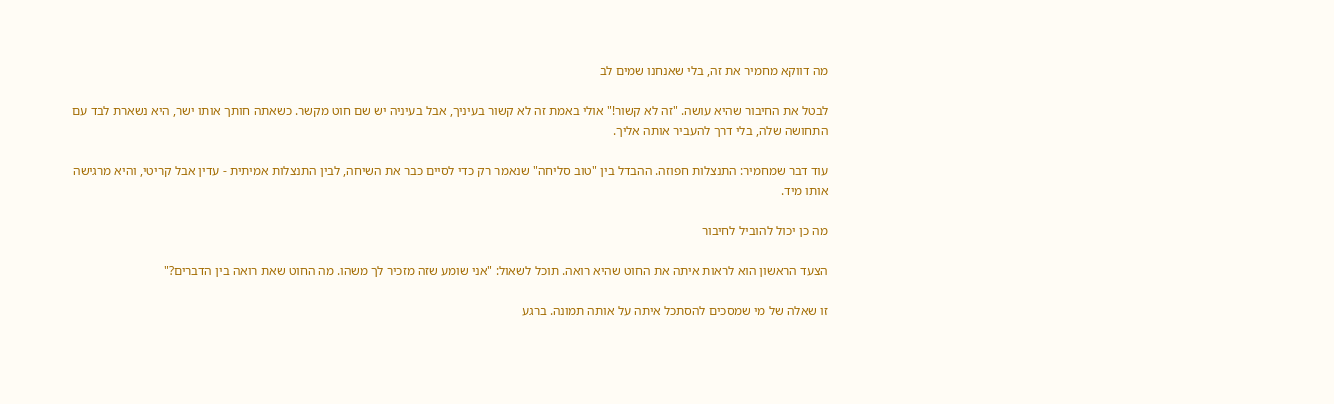מה דווקא מחמיר את זה, בלי שאנחנו שמים לב

לבטל את החיבור שהיא עושה. "זה לא קשור!" אולי באמת זה לא קשור בעיניך, אבל בעיניה יש שם חוט מקשר. כשאתה חותך אותו ישר, היא נשארת לבד עם התחושה שלה, בלי דרך להעביר אותה אליך.

עוד דבר שמחמיר: התנצלות חפוזה. ההבדל בין "טוב סליחה" שנאמר רק כדי לסיים כבר את השיחה, לבין התנצלות אמיתית - עדין אבל קריטי, והיא מרגישה אותו מיד.

מה כן יכול להוביל לחיבור

הצעד הראשון הוא לראות איתה את החוט שהיא רואה. תוכל לשאול: "אני שומע שזה מזכיר לך משהו. מה החוט שאת רואה בין הדברים?"

זו שאלה של מי שמסכים להסתכל איתה על אותה תמונה. ברגע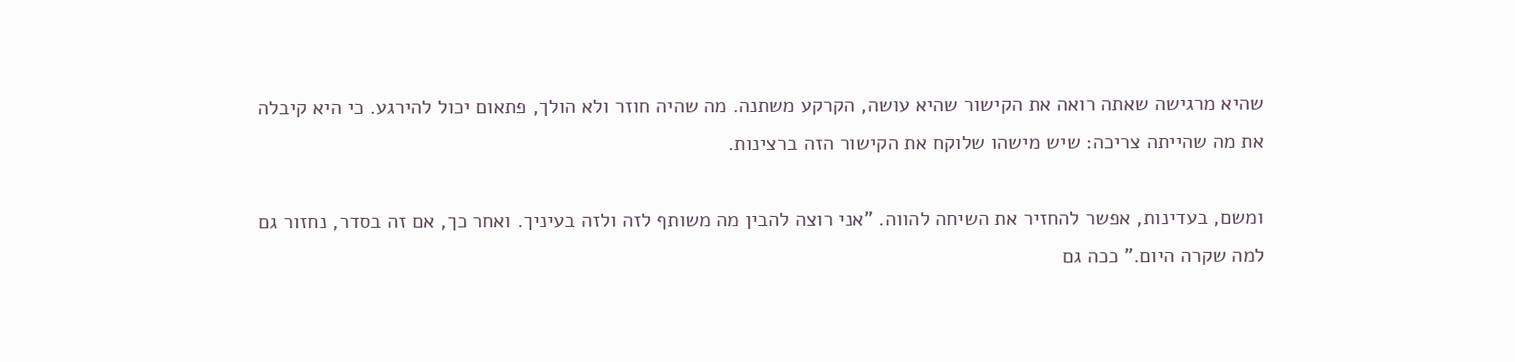שהיא מרגישה שאתה רואה את הקישור שהיא עושה, הקרקע משתנה. מה שהיה חוזר ולא הולך, פתאום יכול להירגע. כי היא קיבלה את מה שהייתה צריכה: שיש מישהו שלוקח את הקישור הזה ברצינות.

ומשם, בעדינות, אפשר להחזיר את השיחה להווה. "אני רוצה להבין מה משותף לזה ולזה בעיניך. ואחר כך, אם זה בסדר, נחזור גם למה שקרה היום." ככה גם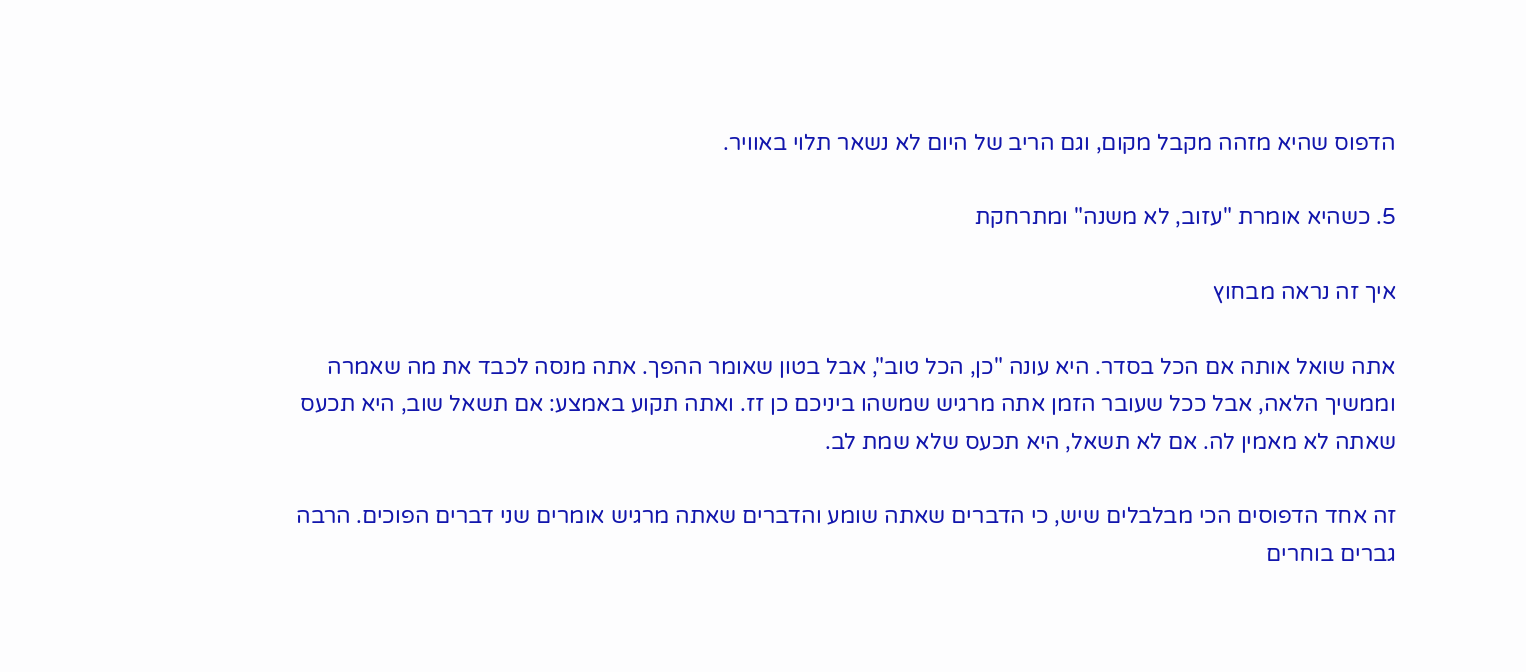הדפוס שהיא מזהה מקבל מקום, וגם הריב של היום לא נשאר תלוי באוויר.

5. כשהיא אומרת "עזוב, לא משנה" ומתרחקת

איך זה נראה מבחוץ

אתה שואל אותה אם הכל בסדר. היא עונה "כן, הכל טוב", אבל בטון שאומר ההפך. אתה מנסה לכבד את מה שאמרה וממשיך הלאה, אבל ככל שעובר הזמן אתה מרגיש שמשהו ביניכם כן זז. ואתה תקוע באמצע: אם תשאל שוב, היא תכעס שאתה לא מאמין לה. אם לא תשאל, היא תכעס שלא שמת לב.

זה אחד הדפוסים הכי מבלבלים שיש, כי הדברים שאתה שומע והדברים שאתה מרגיש אומרים שני דברים הפוכים. הרבה גברים בוחרים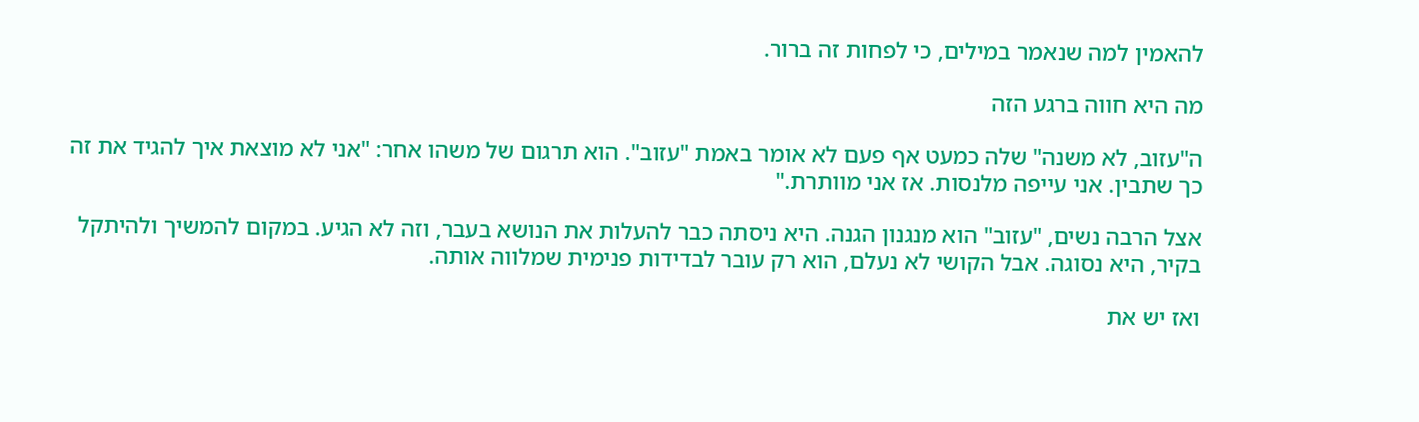להאמין למה שנאמר במילים, כי לפחות זה ברור.

מה היא חווה ברגע הזה

ה"עזוב, לא משנה" שלה כמעט אף פעם לא אומר באמת "עזוב". הוא תרגום של משהו אחר: "אני לא מוצאת איך להגיד את זה כך שתבין. אני עייפה מלנסות. אז אני מוותרת."

אצל הרבה נשים, "עזוב" הוא מנגנון הגנה. היא ניסתה כבר להעלות את הנושא בעבר, וזה לא הגיע. במקום להמשיך ולהיתקל בקיר, היא נסוגה. אבל הקושי לא נעלם, הוא רק עובר לבדידות פנימית שמלווה אותה.

ואז יש את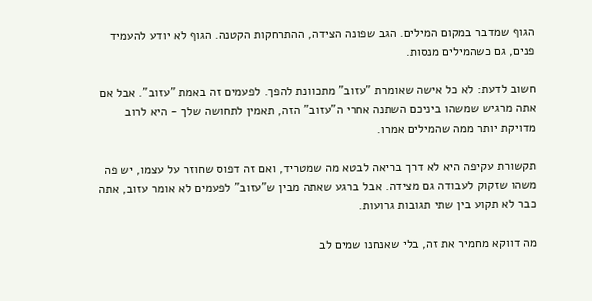הגוף שמדבר במקום המילים. הגב שפונה הצידה, ההתרחקות הקטנה. הגוף לא יודע להעמיד פנים, גם כשהמילים מנסות.

חשוב לדעת: לא כל אישה שאומרת "עזוב" מתכוונת להפך. לפעמים זה באמת "עזוב". אבל אם אתה מרגיש שמשהו ביניכם השתנה אחרי ה"עזוב" הזה, תאמין לתחושה שלך - היא לרוב מדויקת יותר ממה שהמילים אמרו.

תקשורת עקיפה היא לא דרך בריאה לבטא מה שמטריד, ואם זה דפוס שחוזר על עצמו, יש פה משהו שזקוק לעבודה גם מצידה. אבל ברגע שאתה מבין ש"עזוב" לפעמים לא אומר עזוב, אתה כבר לא תקוע בין שתי תגובות גרועות.

מה דווקא מחמיר את זה, בלי שאנחנו שמים לב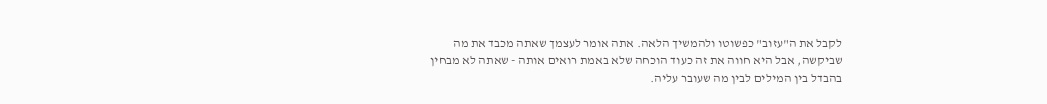לקבל את ה"עזוב" כפשוטו ולהמשיך הלאה. אתה אומר לעצמך שאתה מכבד את מה שביקשה, אבל היא חווה את זה כעוד הוכחה שלא באמת רואים אותה - שאתה לא מבחין בהבדל בין המילים לבין מה שעובר עליה.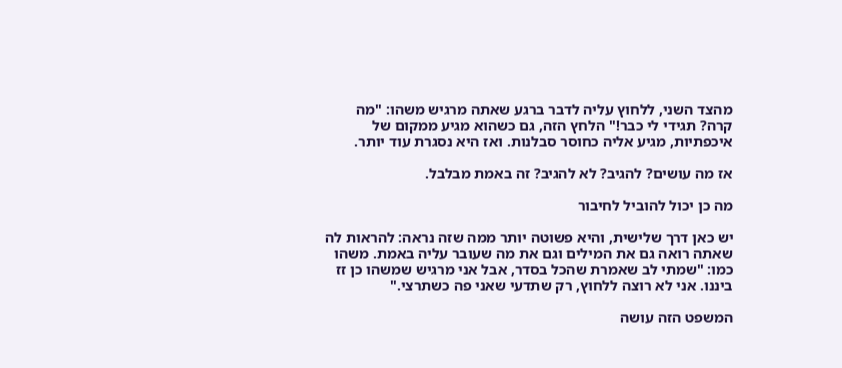מהצד השני, ללחוץ עליה לדבר ברגע שאתה מרגיש משהו: "מה קרה? תגידי לי כבר!" הלחץ הזה, גם כשהוא מגיע ממקום של איכפתיות, מגיע אליה כחוסר סבלנות. ואז היא נסגרת עוד יותר.

אז מה עושים? להגיב? לא להגיב? זה באמת מבלבל.

מה כן יכול להוביל לחיבור

יש כאן דרך שלישית, והיא פשוטה יותר ממה שזה נראה: להראות לה שאתה רואה גם את המילים וגם את מה שעובר עליה באמת. משהו כמו: "שמתי לב שאמרת שהכל בסדר, אבל אני מרגיש שמשהו כן זז ביננו. אני לא רוצה ללחוץ, רק שתדעי שאני פה כשתרצי."

המשפט הזה עושה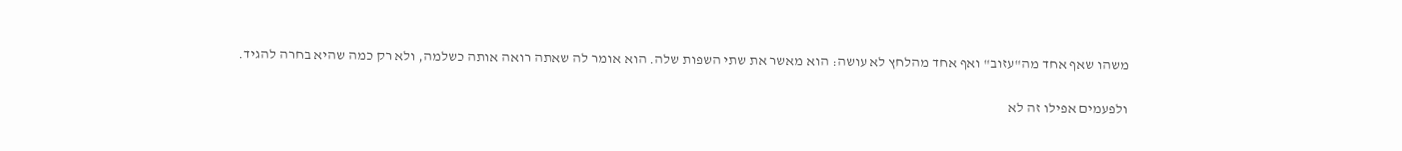משהו שאף אחד מה"עזוב" ואף אחד מהלחץ לא עושה: הוא מאשר את שתי השפות שלה. הוא אומר לה שאתה רואה אותה כשלמה, ולא רק כמה שהיא בחרה להגיד.

ולפעמים אפילו זה לא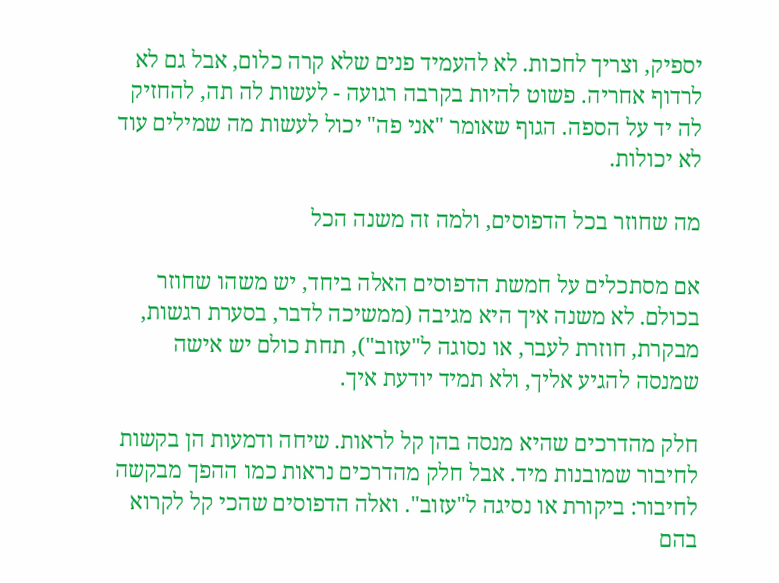יספיק, וצריך לחכות. לא להעמיד פנים שלא קרה כלום, אבל גם לא לרדוף אחריה. פשוט להיות בקרבה רגועה - לעשות לה תה, להחזיק לה יד על הספה. הגוף שאומר "אני פה" יכול לעשות מה שמילים עוד לא יכולות.

מה שחוזר בכל הדפוסים, ולמה זה משנה הכל

אם מסתכלים על חמשת הדפוסים האלה ביחד, יש משהו שחוזר בכולם. לא משנה איך היא מגיבה (ממשיכה לדבר, בסערת רגשות, מבקרת, חוזרת לעבר, או נסוגה ל"עזוב"), תחת כולם יש אישה שמנסה להגיע אליך, ולא תמיד יודעת איך.

חלק מהדרכים שהיא מנסה בהן קל לראות. שיחה ודמעות הן בקשות לחיבור שמובנות מיד. אבל חלק מהדרכים נראות כמו ההפך מבקשה לחיבור: ביקורת או נסיגה ל"עזוב". ואלה הדפוסים שהכי קל לקרוא בהם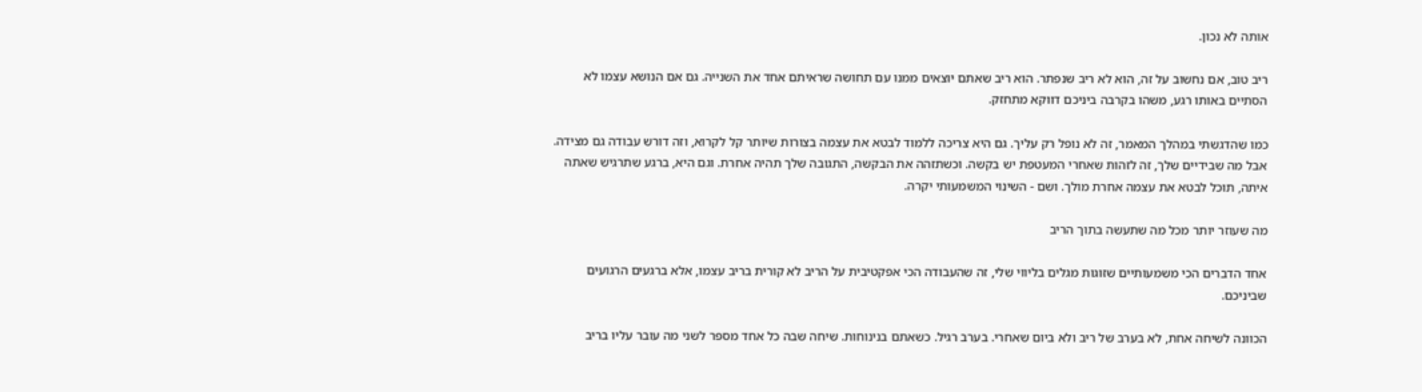אותה לא נכון.

ריב טוב, אם נחשוב על זה, הוא לא ריב שנפתר. הוא ריב שאתם יוצאים ממנו עם תחושה שראיתם אחד את השנייה. גם אם הנושא עצמו לא הסתיים באותו רגע, משהו בקרבה ביניכם דווקא מתחזק.

כמו שהדגשתי במהלך המאמר, זה לא נופל רק עליך. גם היא צריכה ללמוד לבטא את עצמה בצורות שיותר קל לקרוא, וזה דורש עבודה גם מצידה. אבל מה שבידיים שלך, זה לזהות שאחרי המעטפת יש בקשה. וכשתזהה את הבקשה, התגובה שלך תהיה אחרת. וגם היא, ברגע שתרגיש שאתה איתה, תוכל לבטא את עצמה אחרת מולך. ושם - השינוי המשמעותי יקרה.

מה שעוזר יותר מכל מה שתעשה בתוך הריב

אחד הדברים הכי משמעותיים שזוגות מגלים בליווי שלי, זה שהעבודה הכי אפקטיבית על הריב לא קורית בריב עצמו, אלא ברגעים הרגועים שביניכם.

הכוונה לשיחה אחת, לא בערב של ריב ולא ביום שאחרי. בערב רגיל. כשאתם בנינוחות. שיחה שבה כל אחד מספר לשני מה עובר עליו בריב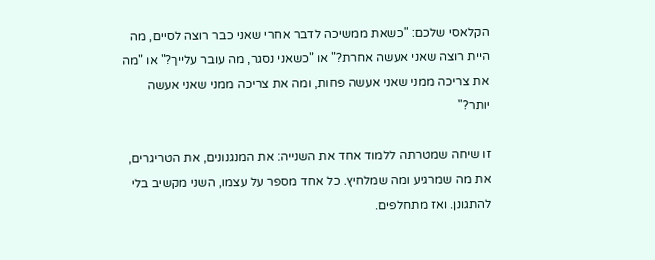הקלאסי שלכם: "כשאת ממשיכה לדבר אחרי שאני כבר רוצה לסיים, מה היית רוצה שאני אעשה אחרת?" או "כשאני נסגר, מה עובר עלייך?" או "מה את צריכה ממני שאני אעשה פחות, ומה את צריכה ממני שאני אעשה יותר?"

זו שיחה שמטרתה ללמוד אחד את השנייה: את המנגנונים, את הטריגרים, את מה שמרגיע ומה שמלחיץ. כל אחד מספר על עצמו, השני מקשיב בלי להתגונן. ואז מתחלפים.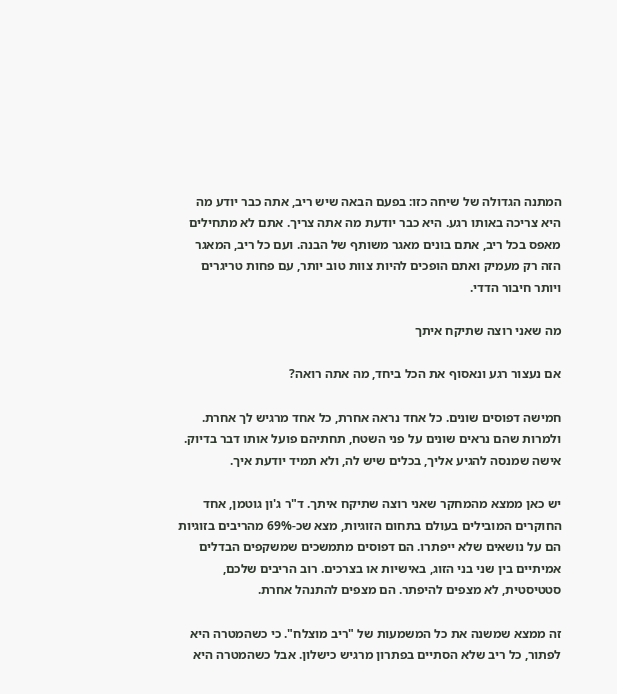המתנה הגדולה של שיחה כזו: בפעם הבאה שיש ריב, אתה כבר יודע מה היא צריכה באותו רגע. היא כבר יודעת מה אתה צריך. אתם לא מתחילים מאפס בכל ריב, אתם בונים מאגר משותף של הבנה. ועם כל ריב, המאגר הזה רק מעמיק ואתם הופכים להיות צוות טוב יותר, עם פחות טריגרים ויותר חיבור הדדי.

מה שאני רוצה שתיקח איתך

אם נעצור רגע ונאסוף את הכל ביחד, מה אתה רואה?

חמישה דפוסים שונים. כל אחד נראה אחרת, כל אחד מרגיש לך אחרת. ולמרות שהם נראים שונים על פני השטח, תחתיהם פועל אותו דבר בדיוק. אישה שמנסה להגיע אליך, בכלים שיש לה, ולא תמיד יודעת איך.

יש כאן ממצא מהמחקר שאני רוצה שתיקח איתך. ד"ר ג'ון גוטמן, אחד החוקרים המובילים בעולם בתחום הזוגיות, מצא שכ-69% מהריבים בזוגיות הם על נושאים שלא ייפתרו. הם דפוסים מתמשכים שמשקפים הבדלים אמיתיים בין שני בני הזוג, באישיות או בצרכים. רוב הריבים שלכם, סטטיסטית, לא מצפים להיפתר. הם מצפים להתנהל אחרת.

זה ממצא שמשנה את כל המשמעות של "ריב מוצלח". כי כשהמטרה היא לפתור, כל ריב שלא הסתיים בפתרון מרגיש כישלון. אבל כשהמטרה היא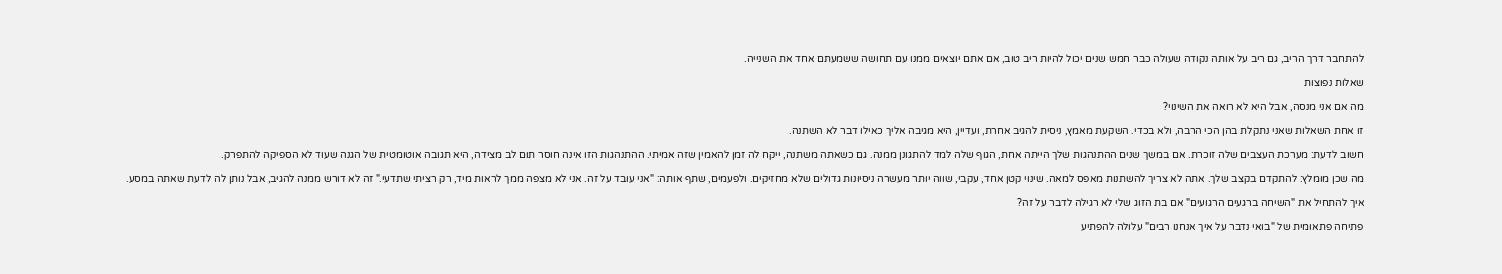להתחבר דרך הריב, גם ריב על אותה נקודה שעולה כבר חמש שנים יכול להיות ריב טוב, אם אתם יוצאים ממנו עם תחושה ששמעתם אחד את השנייה.

שאלות נפוצות

מה אם אני מנסה, אבל היא לא רואה את השינוי?

זו אחת השאלות שאני נתקלת בהן הכי הרבה, ולא בכדי. השקעת מאמץ, ניסית להגיב אחרת, ועדיין, היא מגיבה אליך כאילו דבר לא השתנה.

חשוב לדעת: מערכת העצבים שלה זוכרת. אם במשך שנים ההתנהגות שלך הייתה אחת, הגוף שלה למד להתגונן ממנה. גם כשאתה משתנה, ייקח לה זמן להאמין שזה אמיתי. ההתנהגות הזו אינה חוסר תום לב מצידה, היא תגובה אוטומטית של הגנה שעוד לא הספיקה להתפרק.

מה שכן מומלץ: להתקדם בקצב שלך. אתה לא צריך להשתנות מאפס למאה. שינוי קטן אחד, עקבי, שווה יותר מעשרה ניסיונות גדולים שלא מחזיקים. ולפעמים, שתף אותה: "אני עובד על זה. אני לא מצפה ממך לראות מיד, רק רציתי שתדעי." זה לא דורש ממנה להגיב, אבל נותן לה לדעת שאתה במסע.

איך להתחיל את "השיחה ברגעים הרגועים" אם בת הזוג שלי לא רגילה לדבר על זה?

פתיחה פתאומית של "בואי נדבר על איך אנחנו רבים" עלולה להפתיע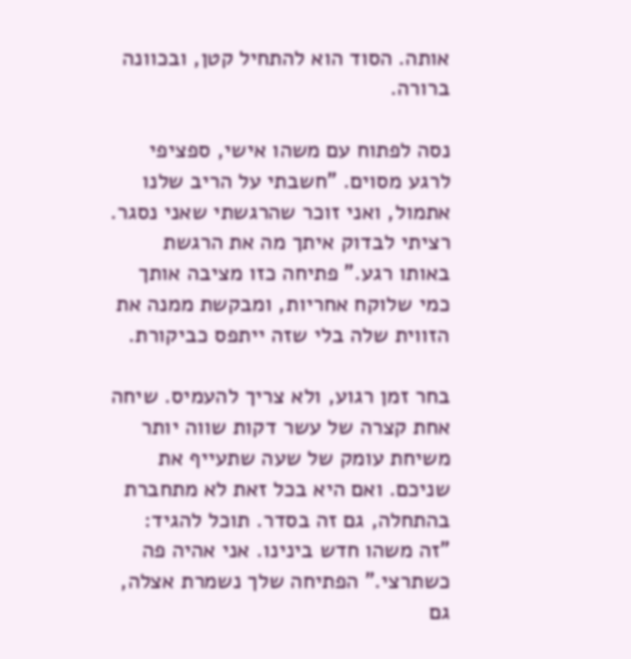אותה. הסוד הוא להתחיל קטן, ובכוונה ברורה.

נסה לפתוח עם משהו אישי, ספציפי לרגע מסוים. "חשבתי על הריב שלנו אתמול, ואני זוכר שהרגשתי שאני נסגר. רציתי לבדוק איתך מה את הרגשת באותו רגע." פתיחה כזו מציבה אותך כמי שלוקח אחריות, ומבקשת ממנה את הזווית שלה בלי שזה ייתפס כביקורת.

בחר זמן רגוע, ולא צריך להעמיס. שיחה אחת קצרה של עשר דקות שווה יותר משיחת עומק של שעה שתעייף את שניכם. ואם היא בכל זאת לא מתחברת בהתחלה, גם זה בסדר. תוכל להגיד: "זה משהו חדש בינינו. אני אהיה פה כשתרצי." הפתיחה שלך נשמרת אצלה, גם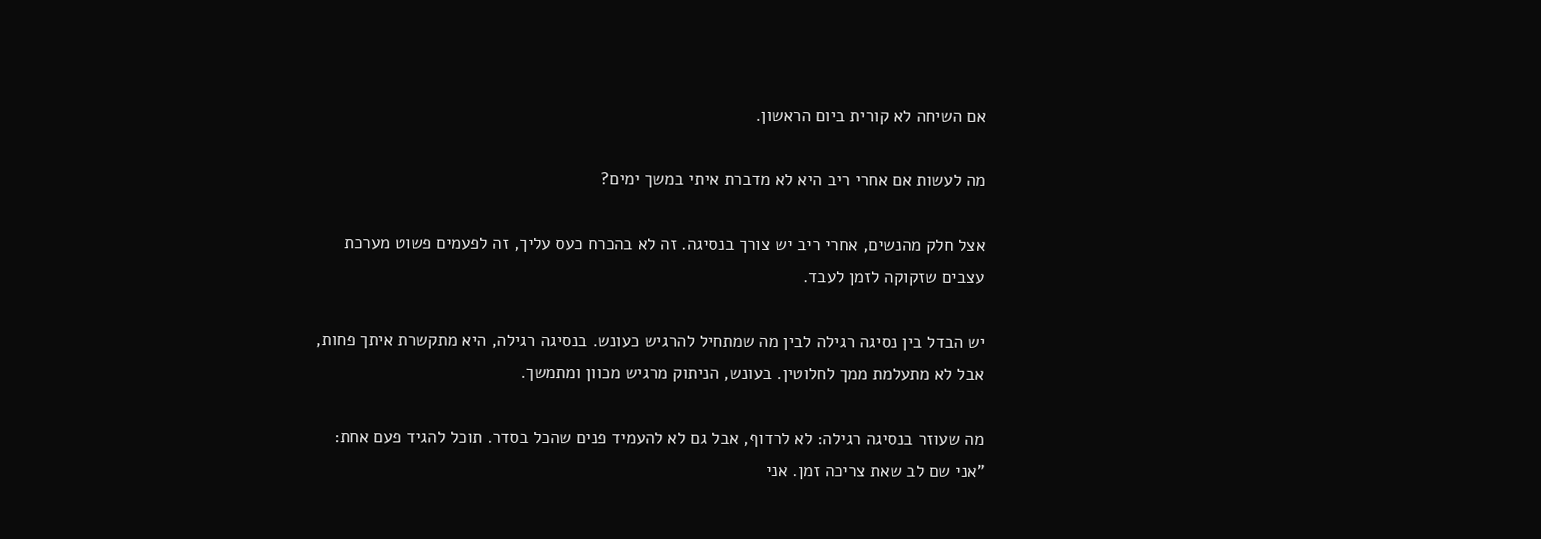אם השיחה לא קורית ביום הראשון.

מה לעשות אם אחרי ריב היא לא מדברת איתי במשך ימים?

אצל חלק מהנשים, אחרי ריב יש צורך בנסיגה. זה לא בהכרח כעס עליך, זה לפעמים פשוט מערכת עצבים שזקוקה לזמן לעבד.

יש הבדל בין נסיגה רגילה לבין מה שמתחיל להרגיש כעונש. בנסיגה רגילה, היא מתקשרת איתך פחות, אבל לא מתעלמת ממך לחלוטין. בעונש, הניתוק מרגיש מכוון ומתמשך.

מה שעוזר בנסיגה רגילה: לא לרדוף, אבל גם לא להעמיד פנים שהכל בסדר. תוכל להגיד פעם אחת: "אני שם לב שאת צריכה זמן. אני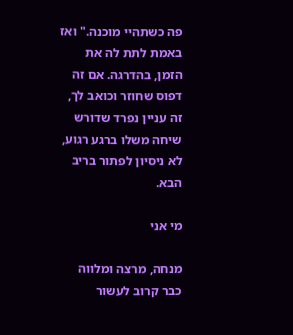פה כשתהיי מוכנה." ואז באמת לתת לה את הזמן, בהדרגה. אם זה דפוס שחוזר וכואב לך, זה עניין נפרד שדורש שיחה משלו ברגע רגוע, לא ניסיון לפתור בריב הבא.

מי אני

מנחה, מרצה ומלווה כבר קרוב לעשור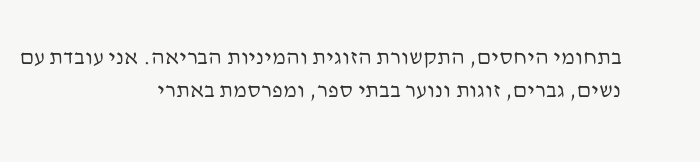בתחומי היחסים, התקשורת הזוגית והמיניות הבריאה. אני עובדת עם נשים, גברים, זוגות ונוער בבתי ספר, ומפרסמת באתרי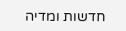חדשות ומדיה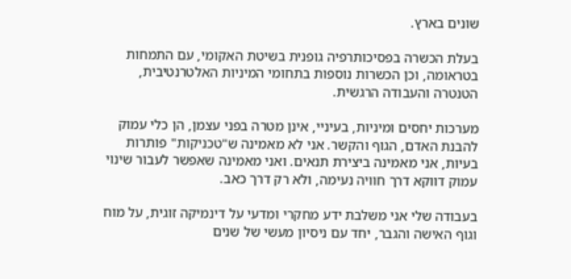שונים בארץ.

בעלת הכשרה בפסיכותרפיה גופנית בשיטת האקומי, עם התמחות בטראומה, וכן הכשרות נוספות בתחומי המיניות האלטרנטיבית, הטנטרה והעבודה הרגשית.

מערכות יחסים ומיניות, בעיניי, אינן מטרה בפני עצמן, הן כלי עמוק להבנת האדם, הגוף והקשר. אני לא מאמינה ש"טכניקות" פותרות בעיות, אני מאמינה ביצירת תנאים. ואני מאמינה שאפשר לעבור שינוי עמוק דווקא דרך חוויה נעימה, ולא רק דרך כאב.

בעבודה שלי אני משלבת ידע מחקרי ומדעי על דינמיקה זוגית, על מוח וגוף האישה והגבר, יחד עם ניסיון מעשי של שנים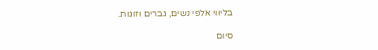בליווי אלפי נשים, גברים וזוגות.

סיום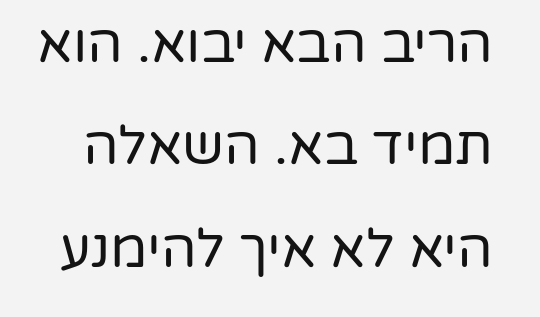הריב הבא יבוא. הוא תמיד בא. השאלה היא לא איך להימנע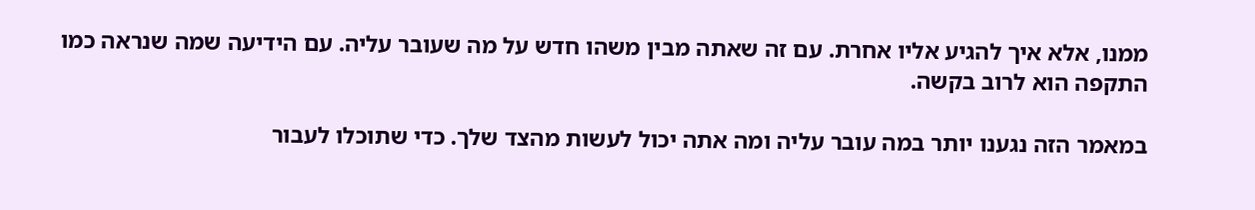ממנו, אלא איך להגיע אליו אחרת. עם זה שאתה מבין משהו חדש על מה שעובר עליה. עם הידיעה שמה שנראה כמו התקפה הוא לרוב בקשה.

במאמר הזה נגענו יותר במה עובר עליה ומה אתה יכול לעשות מהצד שלך. כדי שתוכלו לעבור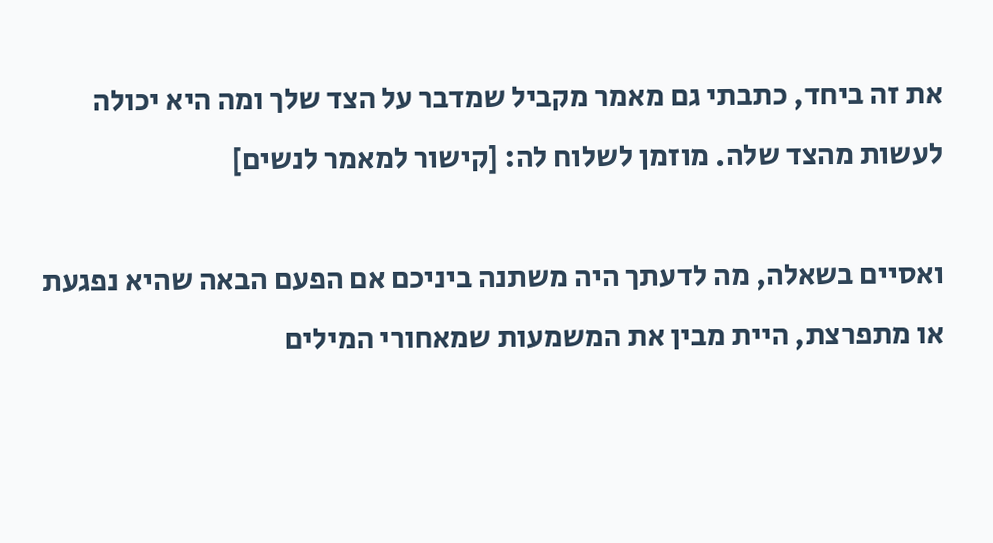את זה ביחד, כתבתי גם מאמר מקביל שמדבר על הצד שלך ומה היא יכולה לעשות מהצד שלה. מוזמן לשלוח לה: [קישור למאמר לנשים]

ואסיים בשאלה, מה לדעתך היה משתנה ביניכם אם הפעם הבאה שהיא נפגעת או מתפרצת, היית מבין את המשמעות שמאחורי המילים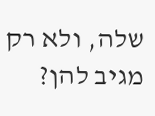שלה, ולא רק מגיב להן?